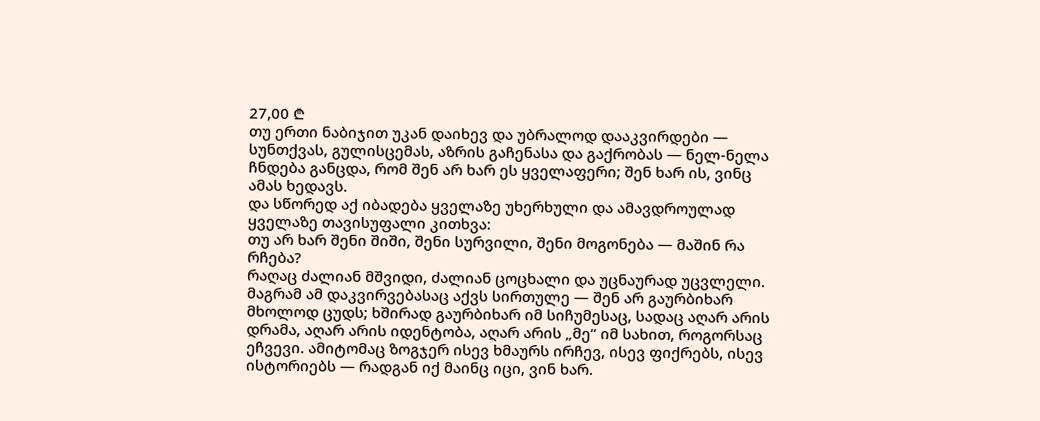27,00 ₾
თუ ერთი ნაბიჯით უკან დაიხევ და უბრალოდ დააკვირდები — სუნთქვას, გულისცემას, აზრის გაჩენასა და გაქრობას — ნელ-ნელა ჩნდება განცდა, რომ შენ არ ხარ ეს ყველაფერი; შენ ხარ ის, ვინც ამას ხედავს.
და სწორედ აქ იბადება ყველაზე უხერხული და ამავდროულად ყველაზე თავისუფალი კითხვა:
თუ არ ხარ შენი შიში, შენი სურვილი, შენი მოგონება — მაშინ რა რჩება?
რაღაც ძალიან მშვიდი, ძალიან ცოცხალი და უცნაურად უცვლელი.
მაგრამ ამ დაკვირვებასაც აქვს სირთულე — შენ არ გაურბიხარ მხოლოდ ცუდს; ხშირად გაურბიხარ იმ სიჩუმესაც, სადაც აღარ არის დრამა, აღარ არის იდენტობა, აღარ არის „მე“ იმ სახით, როგორსაც ეჩვევი. ამიტომაც ზოგჯერ ისევ ხმაურს ირჩევ, ისევ ფიქრებს, ისევ ისტორიებს — რადგან იქ მაინც იცი, ვინ ხარ.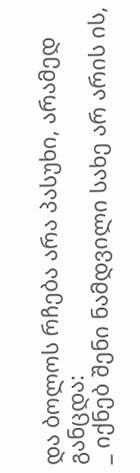და ბოლოს რჩება არა პასუხი, არამედ განცდა:
_ იქნებ შენი ნამდვილი სახე არ არის ის,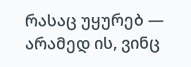რასაც უყურებ — არამედ ის, ვინც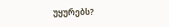უყურებს?